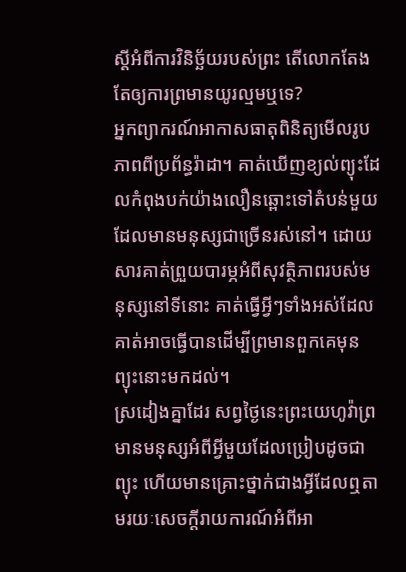ស្តីអំពីការវិនិច្ឆ័យរបស់ព្រះ តើលោកតែងតែឲ្យការព្រមានយូរល្មមឬទេ?
អ្នកព្យាករណ៍អាកាសធាតុពិនិត្យមើលរូបភាពពីប្រព័ន្ធរ៉ាដា។ គាត់ឃើញខ្យល់ព្យុះដែលកំពុងបក់យ៉ាងលឿនឆ្ពោះទៅតំបន់មួយដែលមានមនុស្សជាច្រើនរស់នៅ។ ដោយសារគាត់ព្រួយបារម្ភអំពីសុវត្ថិភាពរបស់មនុស្សនៅទីនោះ គាត់ធ្វើអ្វីៗទាំងអស់ដែលគាត់អាចធ្វើបានដើម្បីព្រមានពួកគេមុនព្យុះនោះមកដល់។
ស្រដៀងគ្នាដែរ សព្វថ្ងៃនេះព្រះយេហូវ៉ាព្រមានមនុស្សអំពីអ្វីមួយដែលប្រៀបដូចជាព្យុះ ហើយមានគ្រោះថ្នាក់ជាងអ្វីដែលឮតាមរយៈសេចក្ដីរាយការណ៍អំពីអា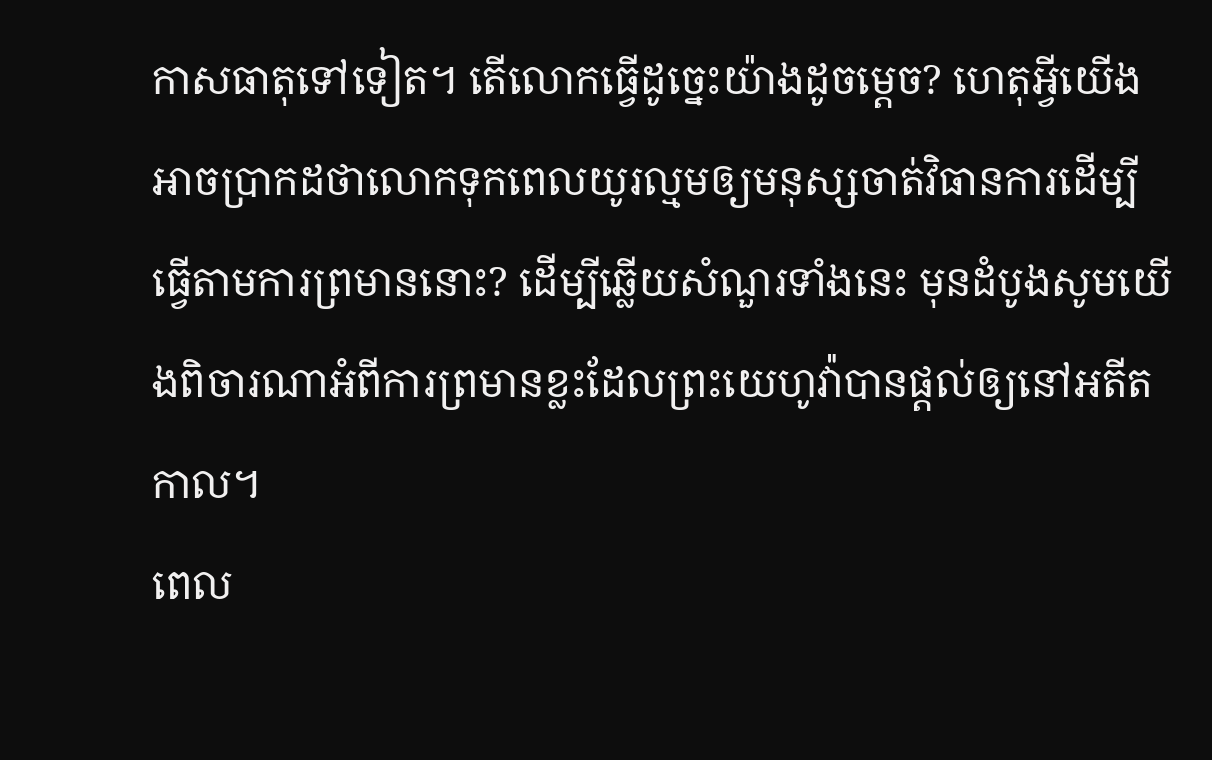កាសធាតុទៅទៀត។ តើលោកធ្វើដូច្នេះយ៉ាងដូចម្ដេច? ហេតុអ្វីយើងអាចប្រាកដថាលោកទុកពេលយូរល្មមឲ្យមនុស្សចាត់វិធានការដើម្បីធ្វើតាមការព្រមាននោះ? ដើម្បីឆ្លើយសំណួរទាំងនេះ មុនដំបូងសូមយើងពិចារណាអំពីការព្រមានខ្លះដែលព្រះយេហូវ៉ាបានផ្ដល់ឲ្យនៅអតីតកាល។
ពេល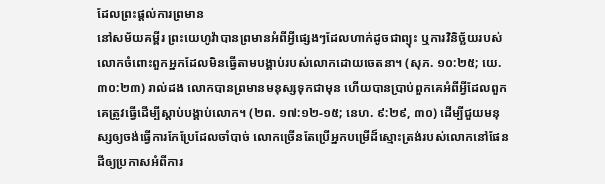ដែលព្រះផ្ដល់ការព្រមាន
នៅសម័យគម្ពីរ ព្រះយេហូវ៉ាបានព្រមានអំពីអ្វីផ្សេងៗដែលហាក់ដូចជាព្យុះ ឬការវិនិច្ឆ័យរបស់លោកចំពោះពួកអ្នកដែលមិនធ្វើតាមបង្គាប់របស់លោកដោយចេតនា។ (សុភ. ១០:២៥; យេ. ៣០:២៣) រាល់ដង លោកបានព្រមានមនុស្សទុកជាមុន ហើយបានប្រាប់ពួកគេអំពីអ្វីដែលពួកគេត្រូវធ្វើដើម្បីស្ដាប់បង្គាប់លោក។ (២ព. ១៧:១២-១៥; នេហ. ៩:២៩, ៣០) ដើម្បីជួយមនុស្សឲ្យចង់ធ្វើការកែប្រែដែលចាំបាច់ លោកច្រើនតែប្រើអ្នកបម្រើដ៏ស្មោះត្រង់របស់លោកនៅផែនដីឲ្យប្រកាសអំពីការ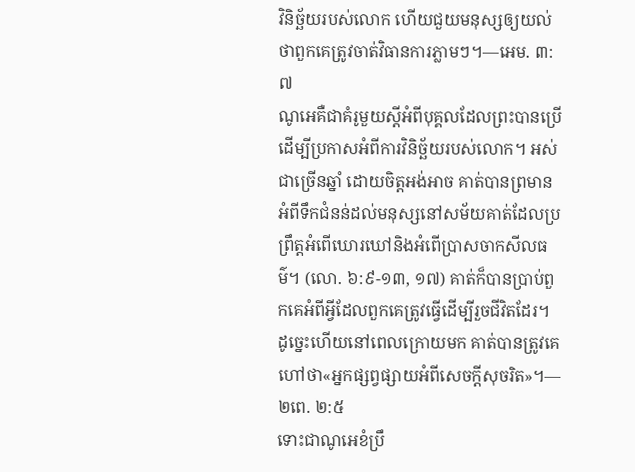វិនិច្ឆ័យរបស់លោក ហើយជួយមនុស្សឲ្យយល់ថាពួកគេត្រូវចាត់វិធានការភ្លាមៗ។—អេម. ៣:៧
ណូអេគឺជាគំរូមួយស្តីអំពីបុគ្គលដែលព្រះបានប្រើដើម្បីប្រកាសអំពីការវិនិច្ឆ័យរបស់លោក។ អស់ជាច្រើនឆ្នាំ ដោយចិត្តអង់អាច គាត់បានព្រមានអំពីទឹកជំនន់ដល់មនុស្សនៅសម័យគាត់ដែលប្រព្រឹត្តអំពើឃោរឃៅនិងអំពើប្រាសចាកសីលធម៌។ (លោ. ៦:៩-១៣, ១៧) គាត់ក៏បានប្រាប់ពួកគេអំពីអ្វីដែលពួកគេត្រូវធ្វើដើម្បីរួចជីវិតដែរ។ ដូច្នេះហើយនៅពេលក្រោយមក គាត់បានត្រូវគេហៅថា«អ្នកផ្សព្វផ្សាយអំពីសេចក្ដីសុចរិត»។—២ពេ. ២:៥
ទោះជាណូអេខំប្រឹ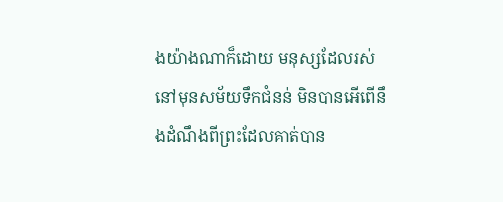ងយ៉ាងណាក៏ដោយ មនុស្សដែលរស់នៅមុនសម័យទឹកជំនន់ មិនបានអើពើនឹងដំណឹងពីព្រះដែលគាត់បាន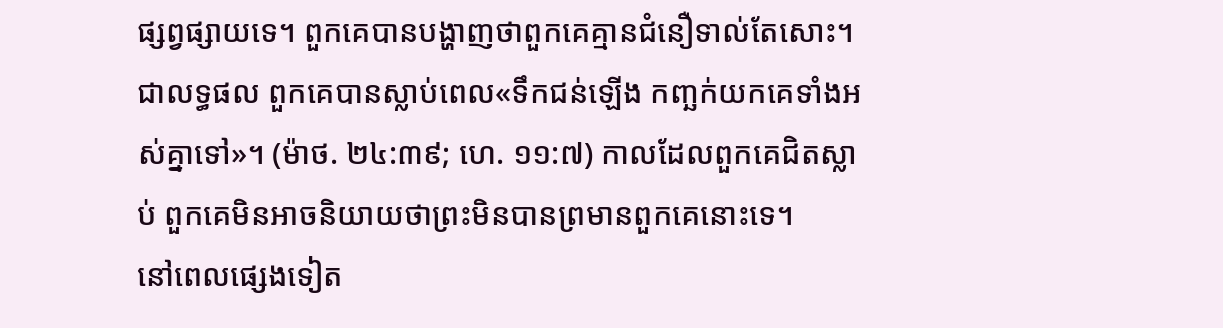ផ្សព្វផ្សាយទេ។ ពួកគេបានបង្ហាញថាពួកគេគ្មានជំនឿទាល់តែសោះ។ ជាលទ្ធផល ពួកគេបានស្លាប់ពេល«ទឹកជន់ឡើង កញ្ឆក់យកគេទាំងអស់គ្នាទៅ»។ (ម៉ាថ. ២៤:៣៩; ហេ. ១១:៧) កាលដែលពួកគេជិតស្លាប់ ពួកគេមិនអាចនិយាយថាព្រះមិនបានព្រមានពួកគេនោះទេ។
នៅពេលផ្សេងទៀត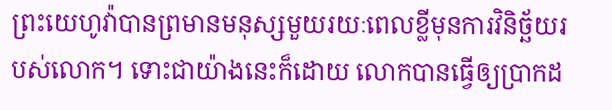ព្រះយេហូវ៉ាបានព្រមានមនុស្សមួយរយៈពេលខ្លីមុនការវិនិច្ឆ័យរបស់លោក។ ទោះជាយ៉ាងនេះក៏ដោយ លោកបានធ្វើឲ្យប្រាកដ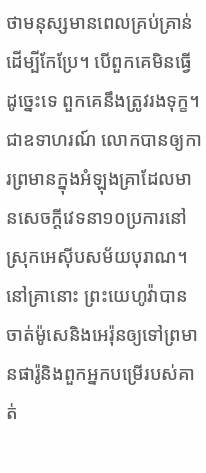ថាមនុស្សមានពេលគ្រប់គ្រាន់ដើម្បីកែប្រែ។ បើពួកគេមិនធ្វើដូច្នេះទេ ពួកគេនឹងត្រូវរងទុក្ខ។ ជាឧទាហរណ៍ លោកបានឲ្យការព្រមានក្នុងអំឡុងគ្រាដែលមានសេចក្ដីវេទនា១០ប្រការនៅស្រុកអេស៊ីបសម័យបុរាណ។ នៅគ្រានោះ ព្រះយេហូវ៉ាបានចាត់ម៉ូសេនិងអេរ៉ុនឲ្យទៅព្រមានផារ៉ូនិងពួកអ្នកបម្រើរបស់គាត់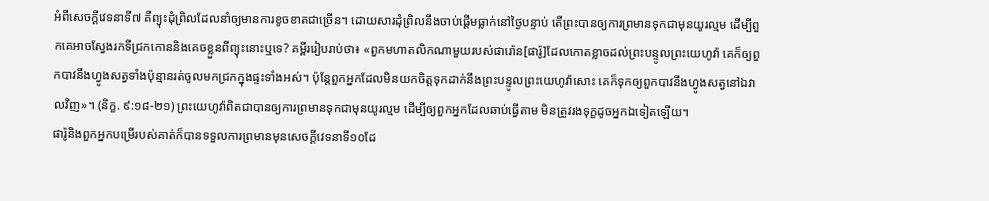អំពីសេចក្ដីវេទនាទី៧ គឺព្យុះដុំព្រិលដែលនាំឲ្យមានការខូចខាតជាច្រើន។ ដោយសារដុំព្រិលនឹងចាប់ផ្ដើមធ្លាក់នៅថ្ងៃបន្ទាប់ តើព្រះបានឲ្យការព្រមានទុកជាមុនយូរល្មម ដើម្បីពួកគេអាចស្វែងរកទីជ្រកកោននិងគេចខ្លួនពីព្យុះនោះឬទេ? គម្ពីររៀបរាប់ថា៖ «ពួកមហាតលិកណាមួយរបស់ផារ៉ោន[ផារ៉ូ]ដែលកោតខ្លាចដល់ព្រះបន្ទូលព្រះយេហូវ៉ា គេក៏ឲ្យពួកបាវនឹងហ្វូងសត្វទាំងប៉ុន្មានរត់ចូលមកជ្រកក្នុងផ្ទះទាំងអស់។ ប៉ុន្តែពួកអ្នកដែលមិនយកចិត្តទុកដាក់នឹងព្រះបន្ទូលព្រះយេហូវ៉ាសោះ គេក៏ទុកឲ្យពួកបាវនឹងហ្វូងសត្វនៅឯវាលវិញ»។ (និក្ខ. ៩:១៨-២១) ព្រះយេហូវ៉ាពិតជាបានឲ្យការព្រមានទុកជាមុនយូរល្មម ដើម្បីឲ្យពួកអ្នកដែលឆាប់ធ្វើតាម មិនត្រូវរងទុក្ខដូចអ្នកឯទៀតឡើយ។
ផារ៉ូនិងពួកអ្នកបម្រើរបស់គាត់ក៏បានទទួលការព្រមានមុនសេចក្ដីវេទនាទី១០ដែ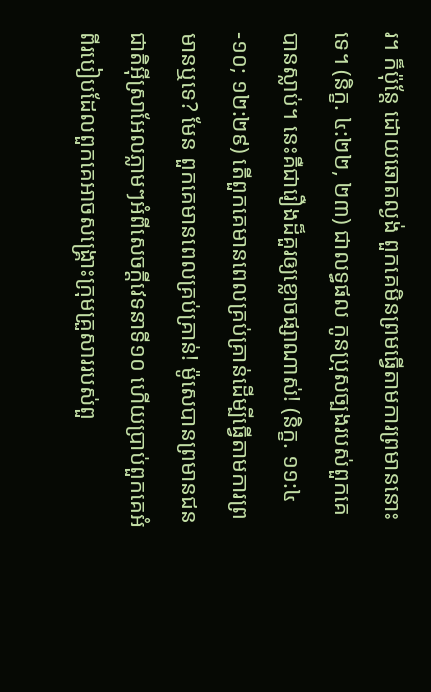រ។ ក៏ប៉ុន្តែ ដោយឆោតល្ងង់ ពួកគេមិនព្រមធ្វើតាមការព្រមាននោះទេ។ (និក្ខ. ៤:២២, ២៣) ជាលទ្ធផល កូនប្រុសច្បងរបស់ពួកគេបានស្លាប់។ នេះគឺជារឿងដ៏គួរឲ្យខ្លោចផ្សាណាស់! (និក្ខ. ១១:៤-១០; ១២:២៩) តើពួកគេមានពេលគ្រប់គ្រាន់ដើម្បីធ្វើតាមការព្រមានឬទេ? មែន ពួកគេមានពេលគ្រប់គ្រាន់! ម៉ូសេបានព្រមានជនជាតិអ៊ីស្រាអែលភ្លាមៗអំពីសេចក្ដីវេទនាទី១០ ហើយប្រាប់ពួកគេអំពីរបៀបដែលពួកគេអាចសង្គ្រោះក្រុមគ្រួសាររបស់ពួ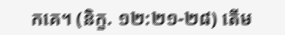កគេ។ (និក្ខ. ១២:២១-២៨) តើម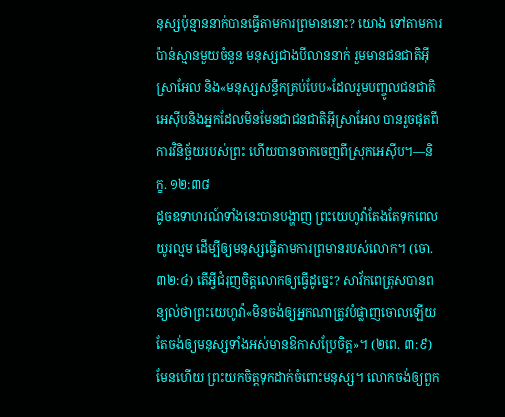នុស្សប៉ុន្មាននាក់បានធ្វើតាមការព្រមាននោះ? យោង ទៅតាមការប៉ាន់ស្មានមួយចំនួន មនុស្សជាងបីលាននាក់ រួមមានជនជាតិអ៊ីស្រាអែល និង«មនុស្សសន្ធឹកគ្រប់បែប»ដែលរួមបញ្ចូលជនជាតិអេស៊ីបនិងអ្នកដែលមិនមែនជាជនជាតិអ៊ីស្រាអែល បានរួចផុតពីការវិនិច្ឆ័យរបស់ព្រះ ហើយបានចាកចេញពីស្រុកអេស៊ីប។—និក្ខ. ១២:៣៨
ដូចឧទាហរណ៍ទាំងនេះបានបង្ហាញ ព្រះយេហូវ៉ាតែងតែទុកពេលយូរល្មម ដើម្បីឲ្យមនុស្សធ្វើតាមការព្រមានរបស់លោក។ (ចោ. ៣២:៤) តើអ្វីជំរុញចិត្តលោកឲ្យធ្វើដូច្នេះ? សាវ័កពេត្រុសបានពន្យល់ថាព្រះយេហូវ៉ា«មិនចង់ឲ្យអ្នកណាត្រូវបំផ្លាញចោលឡើយ តែចង់ឲ្យមនុស្សទាំងអស់មានឱកាសប្រែចិត្ត»។ (២ពេ. ៣:៩) មែនហើយ ព្រះយកចិត្តទុកដាក់ចំពោះមនុស្ស។ លោកចង់ឲ្យពួក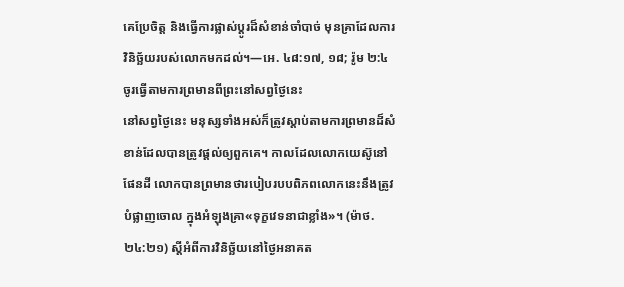គេប្រែចិត្ត និងធ្វើការផ្លាស់ប្ដូរដ៏សំខាន់ចាំបាច់ មុនគ្រាដែលការវិនិច្ឆ័យរបស់លោកមកដល់។—អេ. ៤៨:១៧, ១៨; រ៉ូម ២:៤
ចូរធ្វើតាមការព្រមានពីព្រះនៅសព្វថ្ងៃនេះ
នៅសព្វថ្ងៃនេះ មនុស្សទាំងអស់ក៏ត្រូវស្ដាប់តាមការព្រមានដ៏សំខាន់ដែលបានត្រូវផ្ដល់ឲ្យពួកគេ។ កាលដែលលោកយេស៊ូនៅផែនដី លោកបានព្រមានថារបៀបរបបពិភពលោកនេះនឹងត្រូវបំផ្លាញចោល ក្នុងអំឡុងគ្រា«ទុក្ខវេទនាជាខ្លាំង»។ (ម៉ាថ. ២៤:២១) ស្តីអំពីការវិនិច្ឆ័យនៅថ្ងៃអនាគត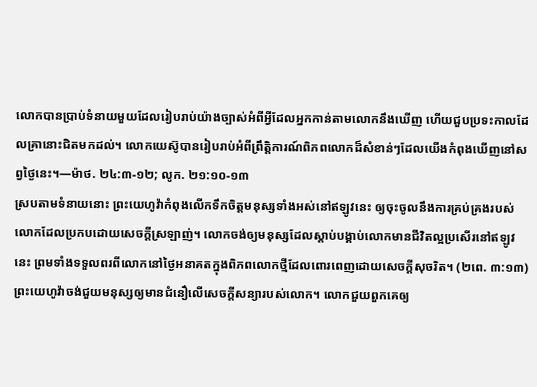លោកបានប្រាប់ទំនាយមួយដែលរៀបរាប់យ៉ាងច្បាស់អំពីអ្វីដែលអ្នកកាន់តាមលោកនឹងឃើញ ហើយជួបប្រទះកាលដែលគ្រានោះជិតមកដល់។ លោកយេស៊ូបានរៀបរាប់អំពីព្រឹត្ដិការណ៍ពិភពលោកដ៏សំខាន់ៗដែលយើងកំពុងឃើញនៅសព្វថ្ងៃនេះ។—ម៉ាថ. ២៤:៣-១២; លូក. ២១:១០-១៣
ស្របតាមទំនាយនោះ ព្រះយេហូវ៉ាកំពុងលើកទឹកចិត្តមនុស្សទាំងអស់នៅឥឡូវនេះ ឲ្យចុះចូលនឹងការគ្រប់គ្រងរបស់លោកដែលប្រកបដោយសេចក្ដីស្រឡាញ់។ លោកចង់ឲ្យមនុស្សដែលស្ដាប់បង្គាប់លោកមានជីវិតល្អប្រសើរនៅឥឡូវនេះ ព្រមទាំងទទួលពរពីលោកនៅថ្ងៃអនាគតក្នុងពិភពលោកថ្មីដែលពោរពេញដោយសេចក្ដីសុចរិត។ (២ពេ. ៣:១៣) ព្រះយេហូវ៉ាចង់ជួយមនុស្សឲ្យមានជំនឿលើសេចក្ដីសន្យារបស់លោក។ លោកជួយពួកគេឲ្យ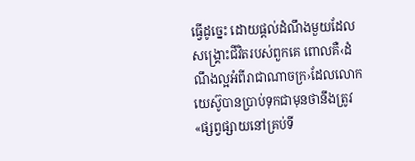ធ្វើដូច្នេះ ដោយផ្ដល់ដំណឹងមួយដែលសង្គ្រោះជីវិតរបស់ពួកគេ ពោលគឺ‹ដំណឹងល្អអំពីរាជាណាចក្រ›ដែលលោកយេស៊ូបានប្រាប់ទុកជាមុនថានឹងត្រូវ«ផ្សព្វផ្សាយនៅគ្រប់ទី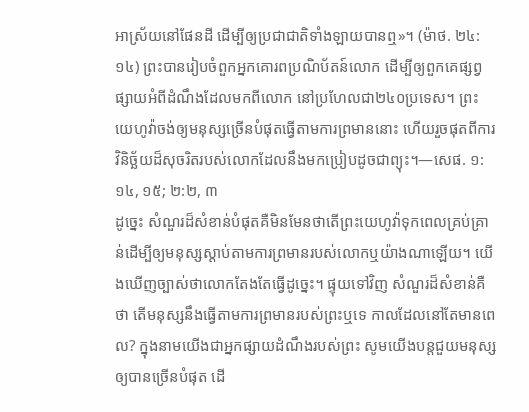អាស្រ័យនៅផែនដី ដើម្បីឲ្យប្រជាជាតិទាំងឡាយបានឮ»។ (ម៉ាថ. ២៤:១៤) ព្រះបានរៀបចំពួកអ្នកគោរពប្រណិប័តន៍លោក ដើម្បីឲ្យពួកគេផ្សព្វផ្សាយអំពីដំណឹងដែលមកពីលោក នៅប្រហែលជា២៤០ប្រទេស។ ព្រះយេហូវ៉ាចង់ឲ្យមនុស្សច្រើនបំផុតធ្វើតាមការព្រមាននោះ ហើយរួចផុតពីការវិនិច្ឆ័យដ៏សុចរិតរបស់លោកដែលនឹងមកប្រៀបដូចជាព្យុះ។—សេផ. ១:១៤, ១៥; ២:២, ៣
ដូច្នេះ សំណួរដ៏សំខាន់បំផុតគឺមិនមែនថាតើព្រះយេហូវ៉ាទុកពេលគ្រប់គ្រាន់ដើម្បីឲ្យមនុស្សស្ដាប់តាមការព្រមានរបស់លោកឬយ៉ាងណាឡើយ។ យើងឃើញច្បាស់ថាលោកតែងតែធ្វើដូច្នេះ។ ផ្ទុយទៅវិញ សំណួរដ៏សំខាន់គឺថា តើមនុស្សនឹងធ្វើតាមការព្រមានរបស់ព្រះឬទេ កាលដែលនៅតែមានពេល? ក្នុងនាមយើងជាអ្នកផ្សាយដំណឹងរបស់ព្រះ សូមយើងបន្តជួយមនុស្សឲ្យបានច្រើនបំផុត ដើ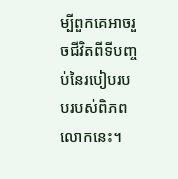ម្បីពួកគេអាចរួចជីវិតពីទីបញ្ចប់នៃរបៀបរបបរបស់ពិភពលោកនេះ។